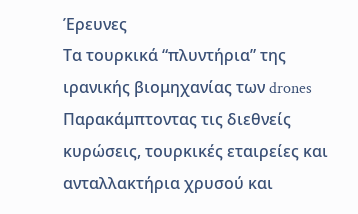Έρευνες
Τα τουρκικά “πλυντήρια” της ιρανικής βιομηχανίας των drones
Παρακάμπτοντας τις διεθνείς κυρώσεις, τουρκικές εταιρείες και ανταλλακτήρια χρυσού και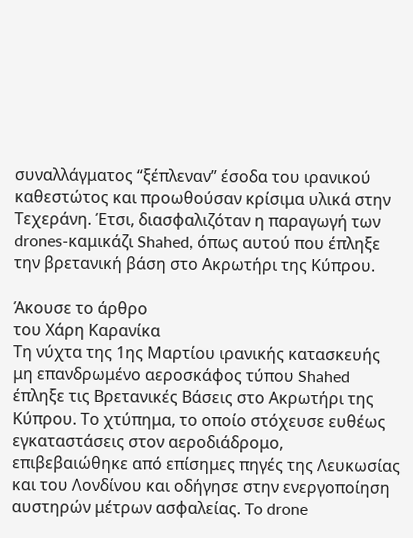συναλλάγματος “ξέπλεναν” έσοδα του ιρανικού καθεστώτος και προωθούσαν κρίσιμα υλικά στην Τεχεράνη. Έτσι, διασφαλιζόταν η παραγωγή των drones-καμικάζι Shahed, όπως αυτού που έπληξε την βρετανική βάση στο Ακρωτήρι της Κύπρου.

Άκουσε το άρθρο
του Χάρη Καρανίκα
Τη νύχτα της 1ης Μαρτίου ιρανικής κατασκευής μη επανδρωμένο αεροσκάφος τύπου Shahed έπληξε τις Βρετανικές Βάσεις στο Ακρωτήρι της Κύπρου. Το χτύπημα, το οποίο στόχευσε ευθέως εγκαταστάσεις στον αεροδιάδρομο, επιβεβαιώθηκε από επίσημες πηγές της Λευκωσίας και του Λονδίνου και οδήγησε στην ενεργοποίηση αυστηρών μέτρων ασφαλείας. To drone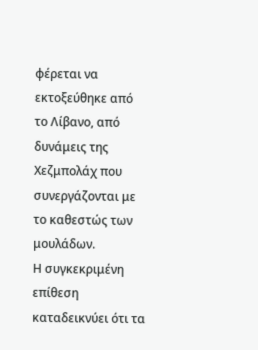φέρεται να εκτοξεύθηκε από το Λίβανο, από δυνάμεις της Χεζμπολάχ που συνεργάζονται με το καθεστώς των μουλάδων.
Η συγκεκριμένη επίθεση καταδεικνύει ότι τα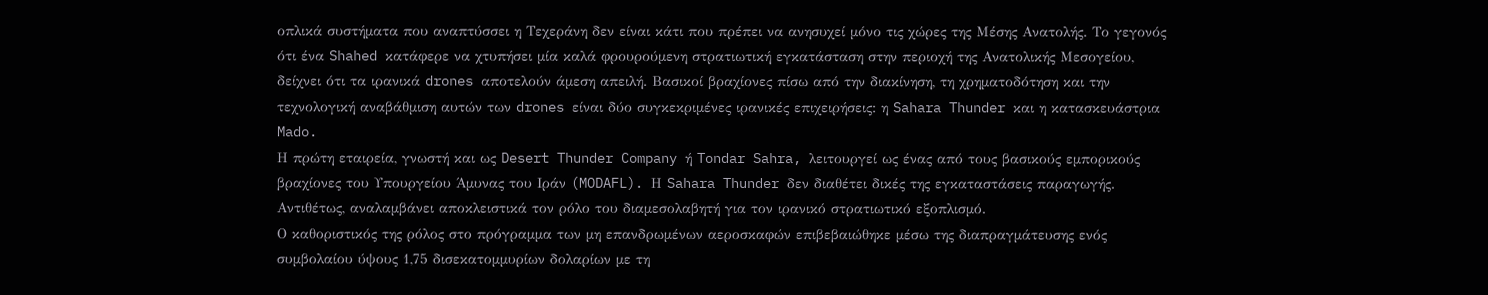οπλικά συστήματα που αναπτύσσει η Τεχεράνη δεν είναι κάτι που πρέπει να ανησυχεί μόνο τις χώρες της Μέσης Ανατολής. Το γεγονός ότι ένα Shahed κατάφερε να χτυπήσει μία καλά φρουρούμενη στρατιωτική εγκατάσταση στην περιοχή της Ανατολικής Μεσογείου, δείχνει ότι τα ιρανικά drones αποτελούν άμεση απειλή. Βασικοί βραχίονες πίσω από την διακίνηση, τη χρηματοδότηση και την τεχνολογική αναβάθμιση αυτών των drones είναι δύο συγκεκριμένες ιρανικές επιχειρήσεις: η Sahara Thunder και η κατασκευάστρια Mado.
Η πρώτη εταιρεία, γνωστή και ως Desert Thunder Company ή Tondar Sahra, λειτουργεί ως ένας από τους βασικούς εμπορικούς βραχίονες του Υπουργείου Άμυνας του Ιράν (MODAFL). Η Sahara Thunder δεν διαθέτει δικές της εγκαταστάσεις παραγωγής. Αντιθέτως, αναλαμβάνει αποκλειστικά τον ρόλο του διαμεσολαβητή για τον ιρανικό στρατιωτικό εξοπλισμό.
Ο καθοριστικός της ρόλος στο πρόγραμμα των μη επανδρωμένων αεροσκαφών επιβεβαιώθηκε μέσω της διαπραγμάτευσης ενός συμβολαίου ύψους 1,75 δισεκατομμυρίων δολαρίων με τη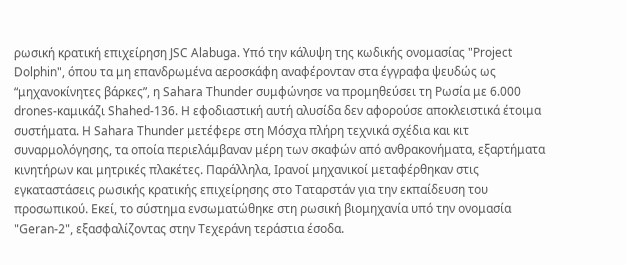ρωσική κρατική επιχείρηση JSC Alabuga. Υπό την κάλυψη της κωδικής ονομασίας "Project Dolphin", όπου τα μη επανδρωμένα αεροσκάφη αναφέρονταν στα έγγραφα ψευδώς ως “μηχανοκίνητες βάρκες”, η Sahara Thunder συμφώνησε να προμηθεύσει τη Ρωσία με 6.000 drones-καμικάζι Shahed-136. Η εφοδιαστική αυτή αλυσίδα δεν αφορούσε αποκλειστικά έτοιμα συστήματα. Η Sahara Thunder μετέφερε στη Μόσχα πλήρη τεχνικά σχέδια και κιτ συναρμολόγησης, τα οποία περιελάμβαναν μέρη των σκαφών από ανθρακονήματα, εξαρτήματα κινητήρων και μητρικές πλακέτες. Παράλληλα, Ιρανοί μηχανικοί μεταφέρθηκαν στις εγκαταστάσεις ρωσικής κρατικής επιχείρησης στο Ταταρστάν για την εκπαίδευση του προσωπικού. Εκεί, το σύστημα ενσωματώθηκε στη ρωσική βιομηχανία υπό την ονομασία "Geran-2", εξασφαλίζοντας στην Τεχεράνη τεράστια έσοδα.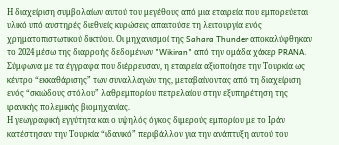Η διαχείριση συμβολαίων αυτού του μεγέθους από μια εταιρεία που εμπορεύεται υλικό υπό αυστηρές διεθνείς κυρώσεις απαιτούσε τη λειτουργία ενός χρηματοπιστωτικού δικτύου. Οι μηχανισμοί της Sahara Thunder αποκαλύφθηκαν το 2024 μέσω της διαρροής δεδομένων "Wikiran" από την ομάδα χάκερ PRANA. Σύμφωνα με τα έγγραφα που διέρρευσαν, η εταιρεία αξιοποίησε την Τουρκία ως κέντρο “εκκαθάρισης” των συναλλαγών της, μεταβαίνοντας από τη διαχείριση ενός “σκιώδους στόλου” λαθρεμπορίου πετρελαίου στην εξυπηρέτηση της ιρανικής πολεμικής βιομηχανίας.
Η γεωγραφική εγγύτητα και ο υψηλός όγκος διμερούς εμπορίου με το Ιράν κατέστησαν την Τουρκία “ιδανικό” περιβάλλον για την ανάπτυξη αυτού του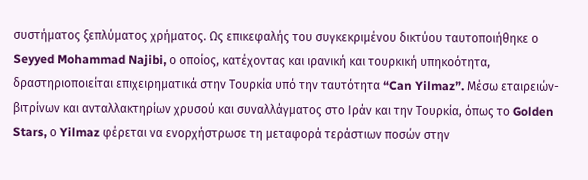συστήματος ξεπλύματος χρήματος. Ως επικεφαλής του συγκεκριμένου δικτύου ταυτοποιήθηκε ο Seyyed Mohammad Najibi, ο οποίος, κατέχοντας και ιρανική και τουρκική υπηκοότητα, δραστηριοποιείται επιχειρηματικά στην Τουρκία υπό την ταυτότητα “Can Yilmaz”. Μέσω εταιρειών-βιτρίνων και ανταλλακτηρίων χρυσού και συναλλάγματος στο Ιράν και την Τουρκία, όπως το Golden Stars, ο Yilmaz φέρεται να ενορχήστρωσε τη μεταφορά τεράστιων ποσών στην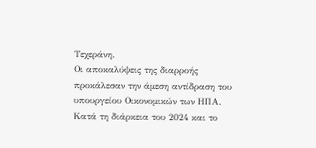Τεχεράνη.
Οι αποκαλύψεις της διαρροής προκάλεσαν την άμεση αντίδραση του υπουργείου Οικονομικών των ΗΠΑ. Κατά τη διάρκεια του 2024 και το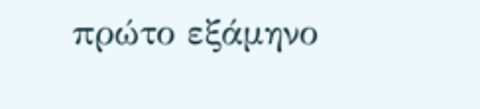πρώτο εξάμηνο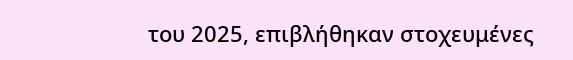του 2025, επιβλήθηκαν στοχευμένες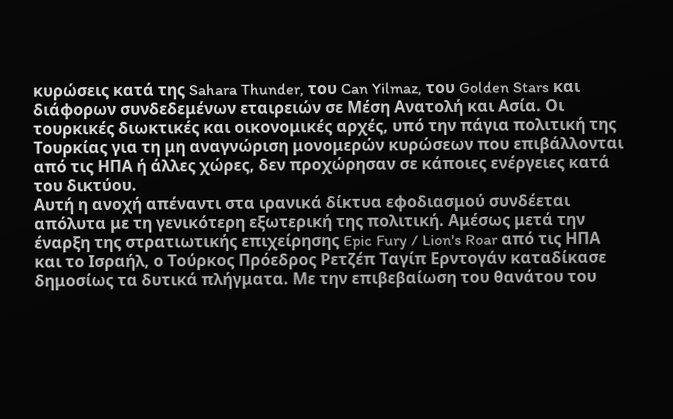κυρώσεις κατά της Sahara Thunder, του Can Yilmaz, του Golden Stars και διάφορων συνδεδεμένων εταιρειών σε Μέση Ανατολή και Ασία. Οι τουρκικές διωκτικές και οικονομικές αρχές, υπό την πάγια πολιτική της Τουρκίας για τη μη αναγνώριση μονομερών κυρώσεων που επιβάλλονται από τις ΗΠΑ ή άλλες χώρες, δεν προχώρησαν σε κάποιες ενέργειες κατά του δικτύου.
Αυτή η ανοχή απέναντι στα ιρανικά δίκτυα εφοδιασμού συνδέεται απόλυτα με τη γενικότερη εξωτερική της πολιτική. Αμέσως μετά την έναρξη της στρατιωτικής επιχείρησης Epic Fury / Lion's Roar από τις ΗΠΑ και το Ισραήλ, ο Τούρκος Πρόεδρος Ρετζέπ Ταγίπ Ερντογάν καταδίκασε δημοσίως τα δυτικά πλήγματα. Με την επιβεβαίωση του θανάτου του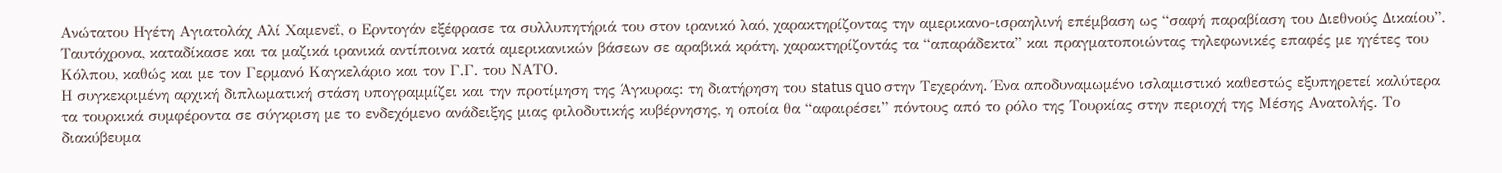Ανώτατου Ηγέτη Αγιατολάχ Αλί Χαμενεΐ, ο Ερντογάν εξέφρασε τα συλλυπητήριά του στον ιρανικό λαό, χαρακτηρίζοντας την αμερικανο-ισραηλινή επέμβαση ως “σαφή παραβίαση του Διεθνούς Δικαίου”. Ταυτόχρονα, καταδίκασε και τα μαζικά ιρανικά αντίποινα κατά αμερικανικών βάσεων σε αραβικά κράτη, χαρακτηρίζοντάς τα “απαράδεκτα” και πραγματοποιώντας τηλεφωνικές επαφές με ηγέτες του Κόλπου, καθώς και με τον Γερμανό Καγκελάριο και τον Γ.Γ. του ΝΑΤΟ.
Η συγκεκριμένη αρχική διπλωματική στάση υπογραμμίζει και την προτίμηση της Άγκυρας: τη διατήρηση του status quo στην Τεχεράνη. Ένα αποδυναμωμένο ισλαμιστικό καθεστώς εξυπηρετεί καλύτερα τα τουρκικά συμφέροντα σε σύγκριση με το ενδεχόμενο ανάδειξης μιας φιλοδυτικής κυβέρνησης, η οποία θα “αφαιρέσει” πόντους από το ρόλο της Τουρκίας στην περιοχή της Μέσης Ανατολής. Το διακύβευμα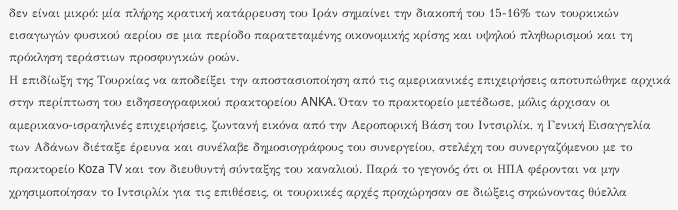δεν είναι μικρό: μία πλήρης κρατική κατάρρευση του Ιράν σημαίνει την διακοπή του 15-16% των τουρκικών εισαγωγών φυσικού αερίου σε μια περίοδο παρατεταμένης οικονομικής κρίσης και υψηλού πληθωρισμού και τη πρόκληση τεράστιων προσφυγικών ροών.
Η επιδίωξη της Τουρκίας να αποδείξει την αποστασιοποίηση από τις αμερικανικές επιχειρήσεις αποτυπώθηκε αρχικά στην περίπτωση του ειδησεογραφικού πρακτορείου ANKA. Όταν το πρακτορείο μετέδωσε, μόλις άρχισαν οι αμερικανο-ισραηλινές επιχειρήσεις, ζωντανή εικόνα από την Αεροπορική Βάση του Ιντσιρλίκ, η Γενική Εισαγγελία των Αδάνων διέταξε έρευνα και συνέλαβε δημοσιογράφους του συνεργείου, στελέχη του συνεργαζόμενου με το πρακτορείο Koza TV και τον διευθυντή σύνταξης του καναλιού. Παρά το γεγονός ότι οι ΗΠΑ φέρονται να μην χρησιμοποίησαν το Ιντσιρλίκ για τις επιθέσεις, οι τουρκικές αρχές προχώρησαν σε διώξεις σηκώνοντας θύελλα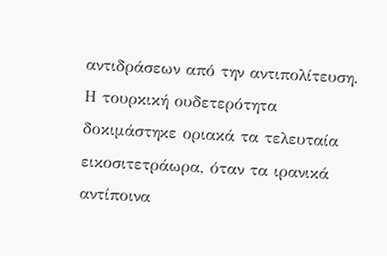αντιδράσεων από την αντιπολίτευση.
Η τουρκική ουδετερότητα δοκιμάστηκε οριακά τα τελευταία εικοσιτετράωρα, όταν τα ιρανικά αντίποινα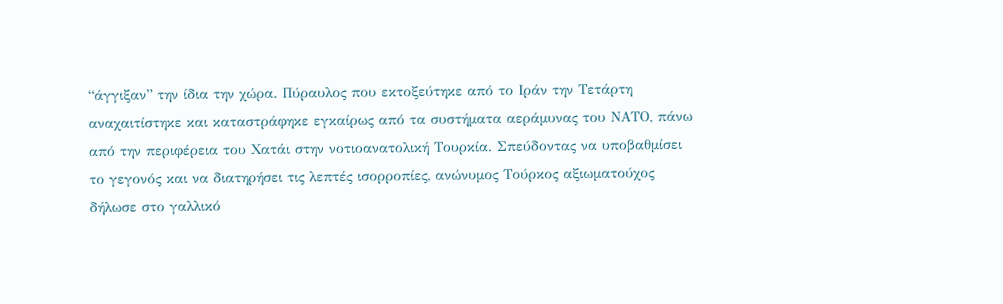“άγγιξαν” την ίδια την χώρα. Πύραυλος που εκτοξεύτηκε από το Ιράν την Τετάρτη αναχαιτίστηκε και καταστράφηκε εγκαίρως από τα συστήματα αεράμυνας του ΝΑΤΟ, πάνω από την περιφέρεια του Χατάι στην νοτιοανατολική Τουρκία. Σπεύδοντας να υποβαθμίσει το γεγονός και να διατηρήσει τις λεπτές ισορροπίες, ανώνυμος Τούρκος αξιωματούχος δήλωσε στο γαλλικό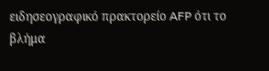ειδησεογραφικό πρακτορείο AFP ότι το βλήμα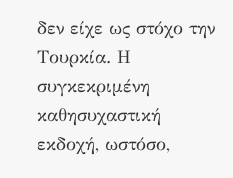δεν είχε ως στόχο την Τουρκία. Η συγκεκριμένη καθησυχαστική εκδοχή, ωστόσο,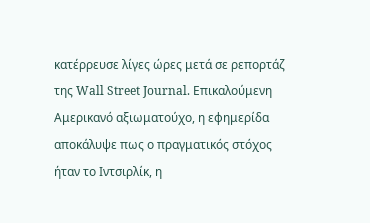κατέρρευσε λίγες ώρες μετά σε ρεπορτάζ της Wall Street Journal. Επικαλούμενη Αμερικανό αξιωματούχο, η εφημερίδα αποκάλυψε πως ο πραγματικός στόχος ήταν το Ιντσιρλίκ, η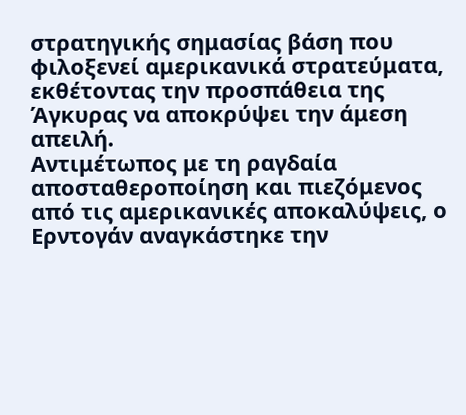στρατηγικής σημασίας βάση που φιλοξενεί αμερικανικά στρατεύματα, εκθέτοντας την προσπάθεια της Άγκυρας να αποκρύψει την άμεση απειλή.
Αντιμέτωπος με τη ραγδαία αποσταθεροποίηση και πιεζόμενος από τις αμερικανικές αποκαλύψεις, ο Ερντογάν αναγκάστηκε την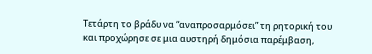Τετάρτη το βράδυ να “αναπροσαρμόσει” τη ρητορική του και προχώρησε σε μια αυστηρή δημόσια παρέμβαση,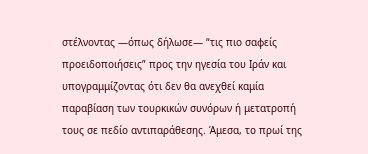στέλνοντας —όπως δήλωσε— “τις πιο σαφείς προειδοποιήσεις” προς την ηγεσία του Ιράν και υπογραμμίζοντας ότι δεν θα ανεχθεί καμία παραβίαση των τουρκικών συνόρων ή μετατροπή τους σε πεδίο αντιπαράθεσης. Άμεσα, το πρωί της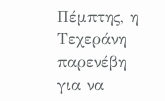Πέμπτης, η Τεχεράνη παρενέβη για να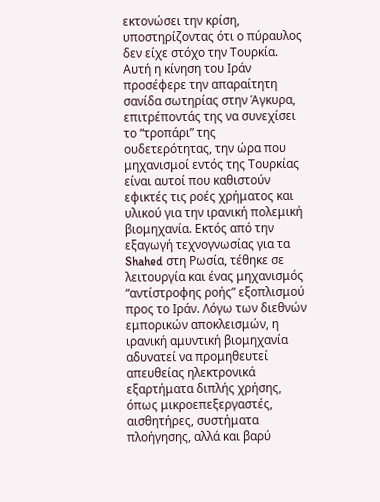εκτονώσει την κρίση, υποστηρίζοντας ότι ο πύραυλος δεν είχε στόχο την Τουρκία.
Αυτή η κίνηση του Ιράν προσέφερε την απαραίτητη σανίδα σωτηρίας στην Άγκυρα, επιτρέποντάς της να συνεχίσει το “τροπάρι” της ουδετερότητας, την ώρα που μηχανισμοί εντός της Τουρκίας είναι αυτοί που καθιστούν εφικτές τις ροές χρήματος και υλικού για την ιρανική πολεμική βιομηχανία. Εκτός από την εξαγωγή τεχνογνωσίας για τα Shahed στη Ρωσία, τέθηκε σε λειτουργία και ένας μηχανισμός “αντίστροφης ροής” εξοπλισμού προς το Ιράν. Λόγω των διεθνών εμπορικών αποκλεισμών, η ιρανική αμυντική βιομηχανία αδυνατεί να προμηθευτεί απευθείας ηλεκτρονικά εξαρτήματα διπλής χρήσης, όπως μικροεπεξεργαστές, αισθητήρες, συστήματα πλοήγησης, αλλά και βαρύ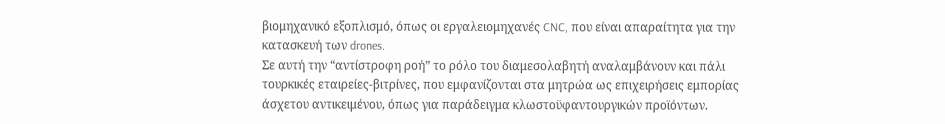βιομηχανικό εξοπλισμό, όπως οι εργαλειομηχανές CNC, που είναι απαραίτητα για την κατασκευή των drones.
Σε αυτή την “αντίστροφη ροή” το ρόλο του διαμεσολαβητή αναλαμβάνουν και πάλι τουρκικές εταιρείες-βιτρίνες, που εμφανίζονται στα μητρώα ως επιχειρήσεις εμπορίας άσχετου αντικειμένου, όπως για παράδειγμα κλωστοϋφαντουργικών προϊόντων.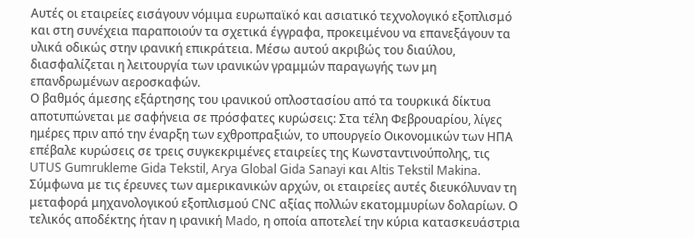Αυτές οι εταιρείες εισάγουν νόμιμα ευρωπαϊκό και ασιατικό τεχνολογικό εξοπλισμό και στη συνέχεια παραποιούν τα σχετικά έγγραφα, προκειμένου να επανεξάγουν τα υλικά οδικώς στην ιρανική επικράτεια. Μέσω αυτού ακριβώς του διαύλου, διασφαλίζεται η λειτουργία των ιρανικών γραμμών παραγωγής των μη επανδρωμένων αεροσκαφών.
Ο βαθμός άμεσης εξάρτησης του ιρανικού οπλοστασίου από τα τουρκικά δίκτυα αποτυπώνεται με σαφήνεια σε πρόσφατες κυρώσεις: Στα τέλη Φεβρουαρίου, λίγες ημέρες πριν από την έναρξη των εχθροπραξιών, το υπουργείο Οικονομικών των ΗΠΑ επέβαλε κυρώσεις σε τρεις συγκεκριμένες εταιρείες της Κωνσταντινούπολης, τις UTUS Gumrukleme Gida Tekstil, Arya Global Gida Sanayi και Altis Tekstil Makina. Σύμφωνα με τις έρευνες των αμερικανικών αρχών, οι εταιρείες αυτές διευκόλυναν τη μεταφορά μηχανολογικού εξοπλισμού CNC αξίας πολλών εκατομμυρίων δολαρίων. Ο τελικός αποδέκτης ήταν η ιρανική Mado, η οποία αποτελεί την κύρια κατασκευάστρια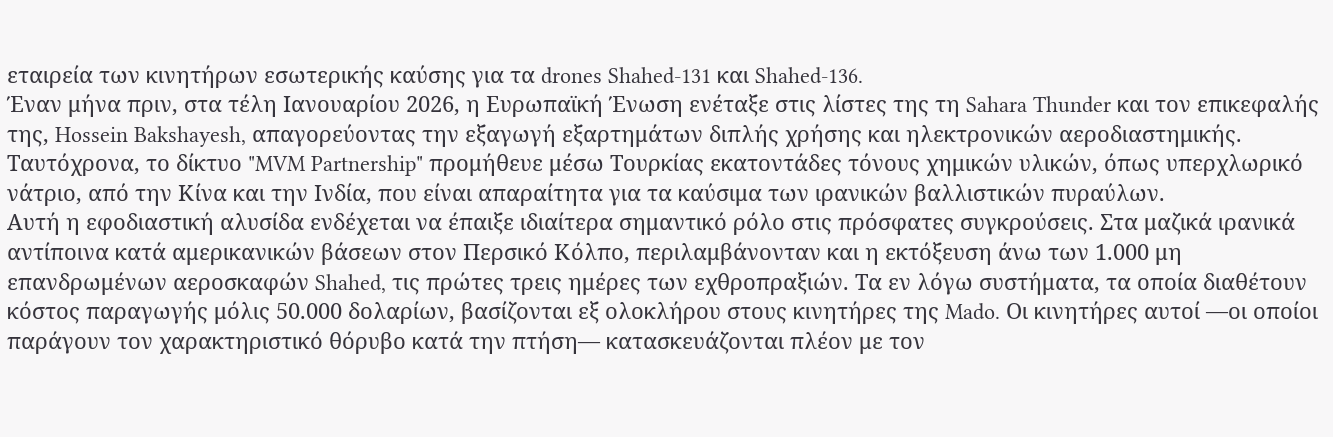εταιρεία των κινητήρων εσωτερικής καύσης για τα drones Shahed-131 και Shahed-136.
Έναν μήνα πριν, στα τέλη Ιανουαρίου 2026, η Ευρωπαϊκή Ένωση ενέταξε στις λίστες της τη Sahara Thunder και τον επικεφαλής της, Hossein Bakshayesh, απαγορεύοντας την εξαγωγή εξαρτημάτων διπλής χρήσης και ηλεκτρονικών αεροδιαστημικής.
Ταυτόχρονα, το δίκτυο "MVM Partnership" προμήθευε μέσω Τουρκίας εκατοντάδες τόνους χημικών υλικών, όπως υπερχλωρικό νάτριο, από την Κίνα και την Ινδία, που είναι απαραίτητα για τα καύσιμα των ιρανικών βαλλιστικών πυραύλων.
Αυτή η εφοδιαστική αλυσίδα ενδέχεται να έπαιξε ιδιαίτερα σημαντικό ρόλο στις πρόσφατες συγκρούσεις. Στα μαζικά ιρανικά αντίποινα κατά αμερικανικών βάσεων στον Περσικό Κόλπο, περιλαμβάνονταν και η εκτόξευση άνω των 1.000 μη επανδρωμένων αεροσκαφών Shahed, τις πρώτες τρεις ημέρες των εχθροπραξιών. Τα εν λόγω συστήματα, τα οποία διαθέτουν κόστος παραγωγής μόλις 50.000 δολαρίων, βασίζονται εξ ολοκλήρου στους κινητήρες της Mado. Οι κινητήρες αυτοί —οι οποίοι παράγουν τον χαρακτηριστικό θόρυβο κατά την πτήση— κατασκευάζονται πλέον με τον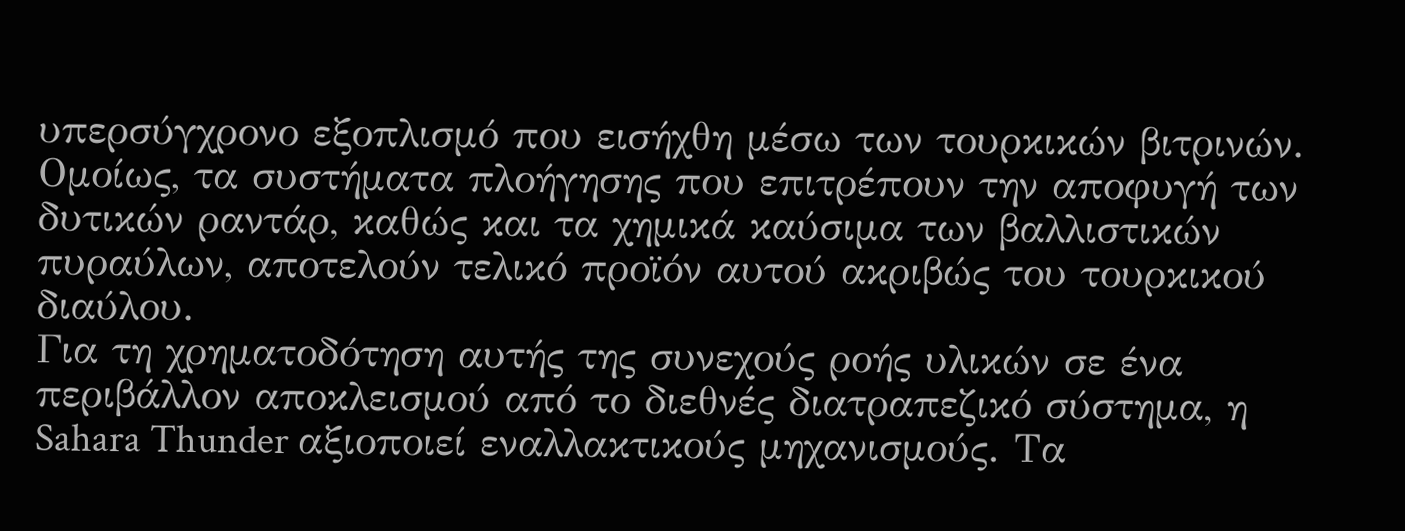υπερσύγχρονο εξοπλισμό που εισήχθη μέσω των τουρκικών βιτρινών. Ομοίως, τα συστήματα πλοήγησης που επιτρέπουν την αποφυγή των δυτικών ραντάρ, καθώς και τα χημικά καύσιμα των βαλλιστικών πυραύλων, αποτελούν τελικό προϊόν αυτού ακριβώς του τουρκικού διαύλου.
Για τη χρηματοδότηση αυτής της συνεχούς ροής υλικών σε ένα περιβάλλον αποκλεισμού από το διεθνές διατραπεζικό σύστημα, η Sahara Thunder αξιοποιεί εναλλακτικούς μηχανισμούς. Τα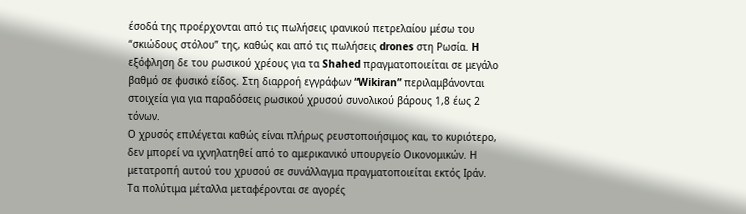έσοδά της προέρχονται από τις πωλήσεις ιρανικού πετρελαίου μέσω του “σκιώδους στόλου” της, καθώς και από τις πωλήσεις drones στη Ρωσία. H εξόφληση δε του ρωσικού χρέους για τα Shahed πραγματοποιείται σε μεγάλο βαθμό σε φυσικό είδος. Στη διαρροή εγγράφων “Wikiran” περιλαμβάνονται στοιχεία για για παραδόσεις ρωσικού χρυσού συνολικού βάρους 1,8 έως 2 τόνων.
Ο χρυσός επιλέγεται καθώς είναι πλήρως ρευστοποιήσιμος και, το κυριότερο, δεν μπορεί να ιχνηλατηθεί από το αμερικανικό υπουργείο Οικονομικών. Η μετατροπή αυτού του χρυσού σε συνάλλαγμα πραγματοποιείται εκτός Ιράν. Τα πολύτιμα μέταλλα μεταφέρονται σε αγορές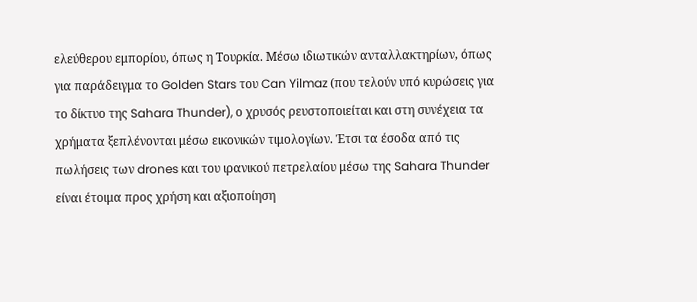ελεύθερου εμπορίου, όπως η Τουρκία. Μέσω ιδιωτικών ανταλλακτηρίων, όπως για παράδειγμα το Golden Stars του Can Yilmaz (που τελούν υπό κυρώσεις για το δίκτυο της Sahara Thunder), ο χρυσός ρευστοποιείται και στη συνέχεια τα χρήματα ξεπλένονται μέσω εικονικών τιμολογίων. Έτσι τα έσοδα από τις πωλήσεις των drones και του ιρανικού πετρελαίου μέσω της Sahara Thunder είναι έτοιμα προς χρήση και αξιοποίηση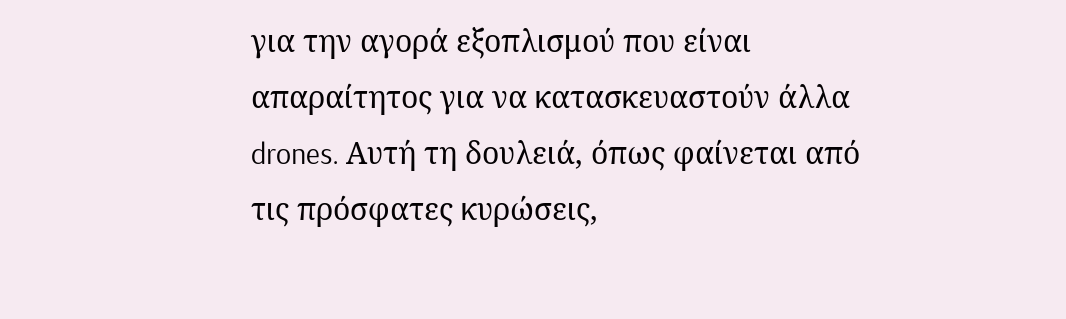για την αγορά εξοπλισμού που είναι απαραίτητος για να κατασκευαστούν άλλα drones. Αυτή τη δουλειά, όπως φαίνεται από τις πρόσφατες κυρώσεις,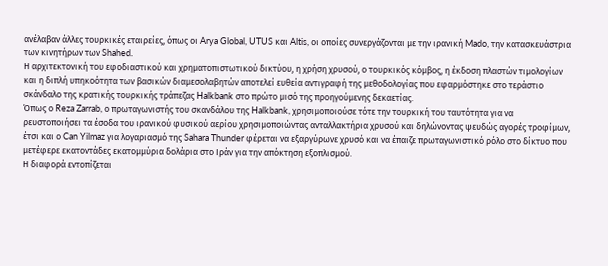ανέλαβαν άλλες τουρκικές εταιρείες, όπως οι Arya Global, UTUS και Altis, οι οποίες συνεργάζονται με την ιρανική Mado, την κατασκευάστρια των κινητήρων των Shahed.
Η αρχιτεκτονική του εφοδιαστικού και χρηματοπιστωτικού δικτύου, η χρήση χρυσού, ο τουρκικός κόμβος, η έκδοση πλαστών τιμολογίων και η διπλή υπηκοότητα των βασικών διαμεσολαβητών αποτελεί ευθεία αντιγραφή της μεθοδολογίας που εφαρμόστηκε στο τεράστιο σκάνδαλο της κρατικής τουρκικής τράπεζας Halkbank στο πρώτο μισό της προηγούμενης δεκαετίας.
Όπως ο Reza Zarrab, ο πρωταγωνιστής του σκανδάλου της Halkbank, χρησιμοποιούσε τότε την τουρκική του ταυτότητα για να ρευστοποιήσει τα έσοδα του ιρανικού φυσικού αερίου χρησιμοποιώντας ανταλλακτήρια χρυσού και δηλώνοντας ψευδώς αγορές τροφίμων, έτσι και ο Can Yilmaz για λογαριασμό της Sahara Thunder φέρεται να εξαργύρωνε χρυσό και να έπαιζε πρωταγωνιστικό ρόλο στο δίκτυο που μετέφερε εκατοντάδες εκατομμύρια δολάρια στο Ιράν για την απόκτηση εξοπλισμού.
Η διαφορά εντοπίζεται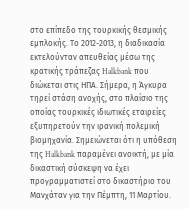στο επίπεδο της τουρκικής θεσμικής εμπλοκής. Το 2012-2013, η διαδικασία εκτελούνταν απευθείας μέσω της κρατικής τράπεζας Halkbank που διώκεται στις ΗΠΑ. Σήμερα, η Άγκυρα τηρεί στάση ανοχής, στο πλαίσιο της οποίας τουρκικές ιδιωτικές εταιρείες εξυπηρετούν την ιρανική πολεμική βιομηχανία. Σημειώνεται ότι η υπόθεση της Halkbank παραμένει ανοικτή, με μία δικαστική σύσκεψη να έχει προγραμματιστεί στο δικαστήριο του Μανχάταν για την Πέμπτη, 11 Μαρτίου.